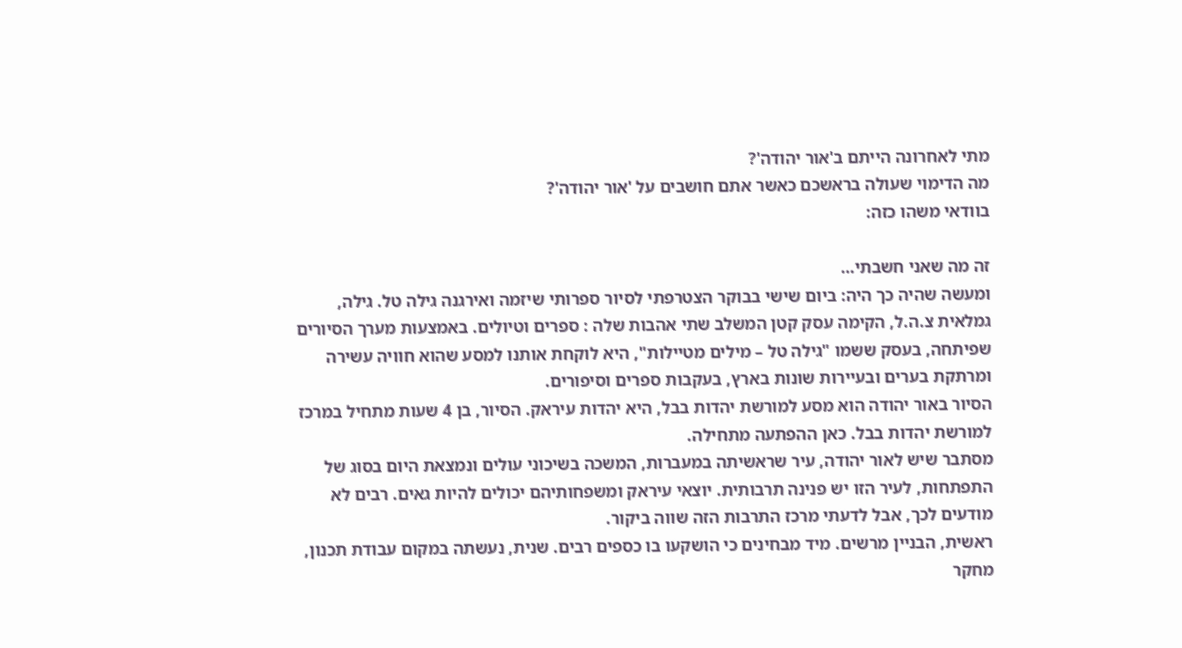מתי לאחרונה הייתם ב'אור יהודה'?
מה הדימוי שעולה בראשכם כאשר אתם חושבים על 'אור יהודה'?
בוודאי משהו כזה:

זה מה שאני חשבתי…
ומעשה שהיה כך היה: ביום שישי בבוקר הצטרפתי לסיור ספרותי שיזמה ואירגנה גילה טל. גילה, גמלאית צ.ה.ל, הקימה עסק קטן המשלב שתי אהבות שלה : ספרים וטיולים. באמצעות מערך הסיורים שפיתחה, בעסק ששמו "גילה טל – מילים מטיילות", היא לוקחת אותנו למסע שהוא חוויה עשירה ומרתקת בערים ובעיירות שונות בארץ, בעקבות ספרים וסיפורים.
הסיור באור יהודה הוא מסע למורשת יהדות בבל, היא יהדות עיראק. הסיור, בן 4 שעות מתחיל במרכז למורשת יהדות בבל. כאן ההפתעה מתחילה.
מסתבר שיש לאור יהודה, עיר שראשיתה במעברות, המשכה בשיכוני עולים ונמצאת היום בסוג של התפתחות, לעיר הזו יש פנינה תרבותית. יוצאי עיראק ומשפחותיהם יכולים להיות גאים. רבים לא מודעים לכך, אבל לדעתי מרכז התרבות הזה שווה ביקור.
ראשית, הבניין מרשים. מיד מבחינים כי הושקעו בו כספים רבים. שנית, נעשתה במקום עבודת תכנון, מחקר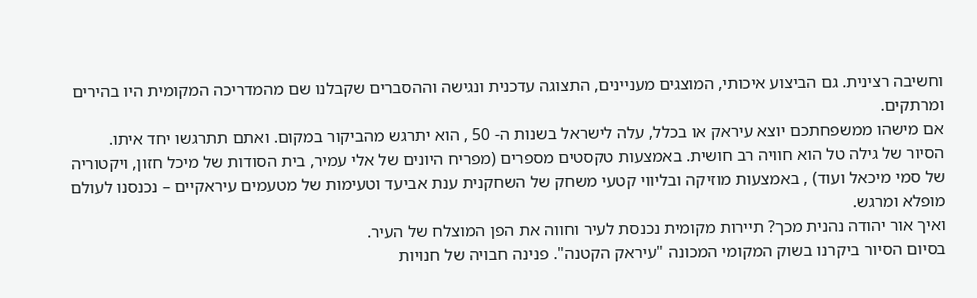וחשיבה רצינית. גם הביצוע איכותי, המוצגים מעניינים, התצוגה עדכנית ונגישה וההסברים שקבלנו שם מהמדריכה המקומית היו בהירים ומרתקים.
אם מישהו ממשפחתכם יוצא עיראק או בכלל, עלה לישראל בשנות ה- 50 , הוא יתרגש מהביקור במקום. ואתם תתרגשו יחד איתו.
הסיור של גילה טל הוא חוויה רב חושית. באמצעות טקסטים מספרים (מפריח היונים של אלי עמיר, בית הסודות של מיכל חזון, ויקטוריה של סמי מיכאל ועוד) , באמצעות מוזיקה ובליווי קטעי משחק של השחקנית ענת אביעד וטעימות של מטעמים עיראקיים – נכנסנו לעולם מופלא ומרגש.
ואיך אור יהודה נהנית מכך? תיירות מקומית נכנסת לעיר וחווה את הפן המוצלח של העיר.
בסיום הסיור ביקרנו בשוק המקומי המכונה "עיראק הקטנה". פנינה חבויה של חנויות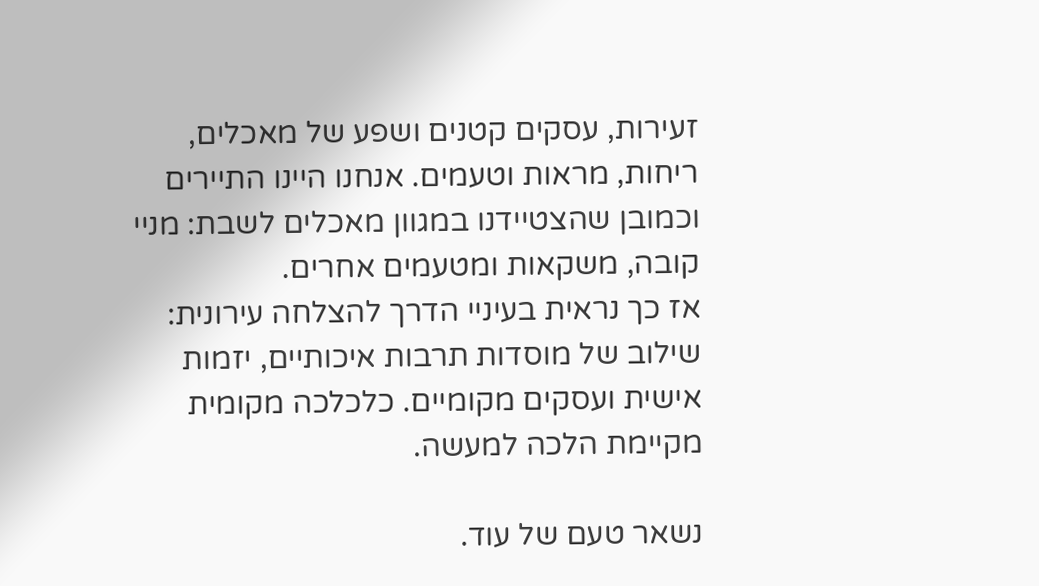זעירות, עסקים קטנים ושפע של מאכלים, ריחות, מראות וטעמים. אנחנו היינו התיירים וכמובן שהצטיידנו במגוון מאכלים לשבת: מניי קובה, משקאות ומטעמים אחרים.
אז כך נראית בעיניי הדרך להצלחה עירונית: שילוב של מוסדות תרבות איכותיים, יזמות אישית ועסקים מקומיים. כלכלכה מקומית מקיימת הלכה למעשה.

נשאר טעם של עוד.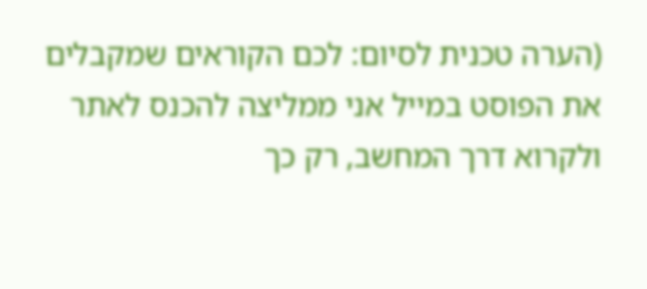(הערה טכנית לסיום: לכם הקוראים שמקבלים את הפוסט במייל אני ממליצה להכנס לאתר ולקרוא דרך המחשב, רק כך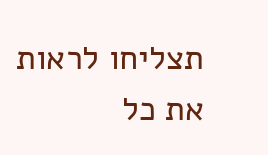תצליחו לראות את כל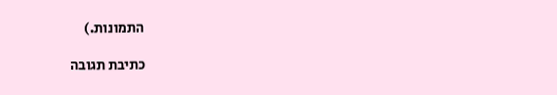התמונות.)

כתיבת תגובה